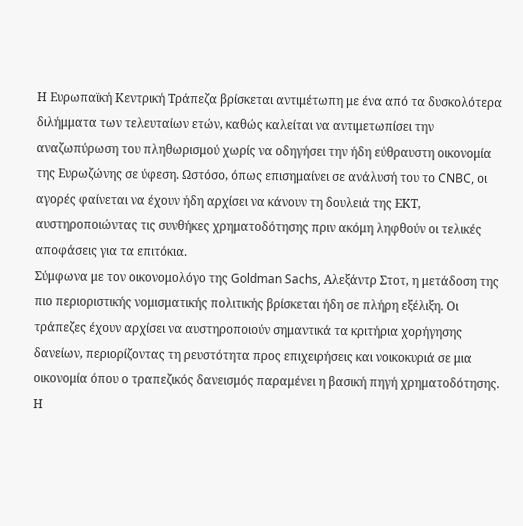Η Ευρωπαϊκή Κεντρική Τράπεζα βρίσκεται αντιμέτωπη με ένα από τα δυσκολότερα διλήμματα των τελευταίων ετών, καθώς καλείται να αντιμετωπίσει την αναζωπύρωση του πληθωρισμού χωρίς να οδηγήσει την ήδη εύθραυστη οικονομία της Ευρωζώνης σε ύφεση. Ωστόσο, όπως επισημαίνει σε ανάλυσή του το CNBC, οι αγορές φαίνεται να έχουν ήδη αρχίσει να κάνουν τη δουλειά της ΕΚΤ, αυστηροποιώντας τις συνθήκες χρηματοδότησης πριν ακόμη ληφθούν οι τελικές αποφάσεις για τα επιτόκια.
Σύμφωνα με τον οικονομολόγο της Goldman Sachs, Αλεξάντρ Στοτ, η μετάδοση της πιο περιοριστικής νομισματικής πολιτικής βρίσκεται ήδη σε πλήρη εξέλιξη. Οι τράπεζες έχουν αρχίσει να αυστηροποιούν σημαντικά τα κριτήρια χορήγησης δανείων, περιορίζοντας τη ρευστότητα προς επιχειρήσεις και νοικοκυριά σε μια οικονομία όπου ο τραπεζικός δανεισμός παραμένει η βασική πηγή χρηματοδότησης.
Η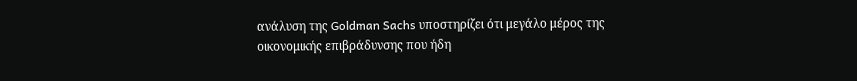ανάλυση της Goldman Sachs υποστηρίζει ότι μεγάλο μέρος της οικονομικής επιβράδυνσης που ήδη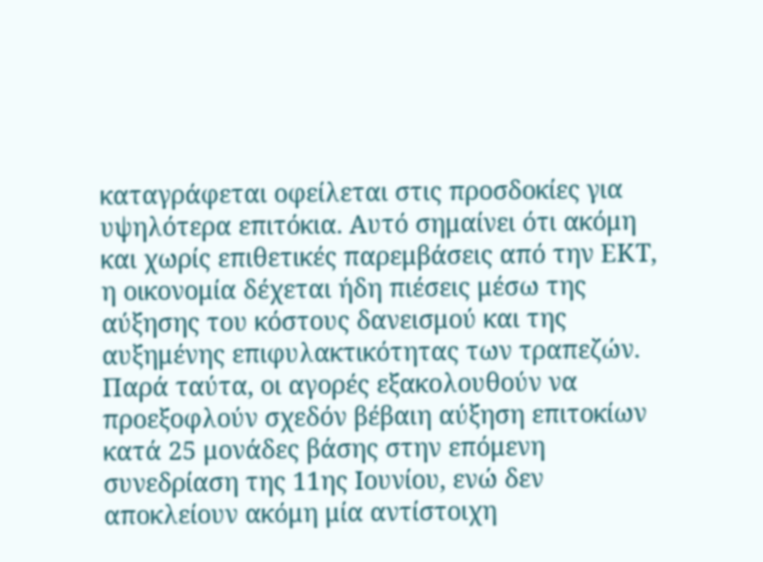καταγράφεται οφείλεται στις προσδοκίες για υψηλότερα επιτόκια. Αυτό σημαίνει ότι ακόμη και χωρίς επιθετικές παρεμβάσεις από την ΕΚΤ, η οικονομία δέχεται ήδη πιέσεις μέσω της αύξησης του κόστους δανεισμού και της αυξημένης επιφυλακτικότητας των τραπεζών.
Παρά ταύτα, οι αγορές εξακολουθούν να προεξοφλούν σχεδόν βέβαιη αύξηση επιτοκίων κατά 25 μονάδες βάσης στην επόμενη συνεδρίαση της 11ης Ιουνίου, ενώ δεν αποκλείουν ακόμη μία αντίστοιχη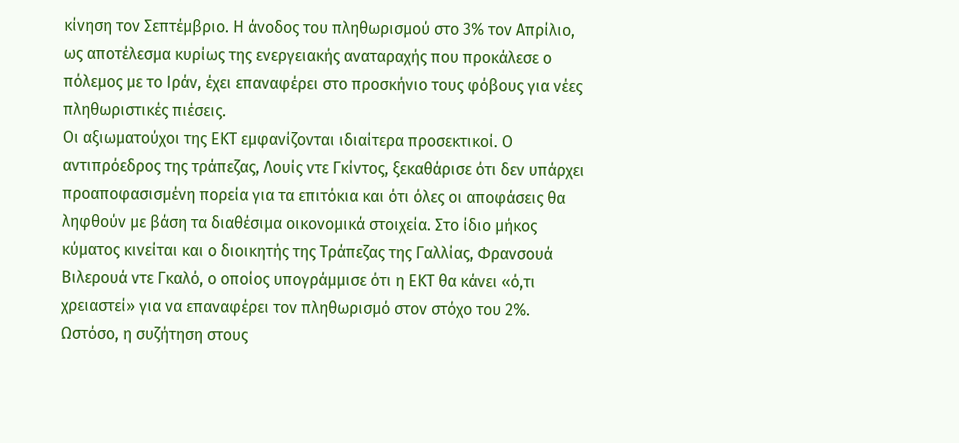κίνηση τον Σεπτέμβριο. Η άνοδος του πληθωρισμού στο 3% τον Απρίλιο, ως αποτέλεσμα κυρίως της ενεργειακής αναταραχής που προκάλεσε ο πόλεμος με το Ιράν, έχει επαναφέρει στο προσκήνιο τους φόβους για νέες πληθωριστικές πιέσεις.
Οι αξιωματούχοι της ΕΚΤ εμφανίζονται ιδιαίτερα προσεκτικοί. Ο αντιπρόεδρος της τράπεζας, Λουίς ντε Γκίντος, ξεκαθάρισε ότι δεν υπάρχει προαποφασισμένη πορεία για τα επιτόκια και ότι όλες οι αποφάσεις θα ληφθούν με βάση τα διαθέσιμα οικονομικά στοιχεία. Στο ίδιο μήκος κύματος κινείται και ο διοικητής της Τράπεζας της Γαλλίας, Φρανσουά Βιλερουά ντε Γκαλό, ο οποίος υπογράμμισε ότι η ΕΚΤ θα κάνει «ό,τι χρειαστεί» για να επαναφέρει τον πληθωρισμό στον στόχο του 2%.
Ωστόσο, η συζήτηση στους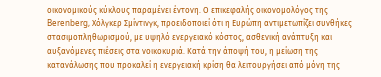οικονομικούς κύκλους παραμένει έντονη. Ο επικεφαλής οικονομολόγος της Berenberg, Χόλγκερ Σμίντινγκ, προειδοποιεί ότι η Ευρώπη αντιμετωπίζει συνθήκες στασιμοπληθωρισμού, με υψηλό ενεργειακό κόστος, ασθενική ανάπτυξη και αυξανόμενες πιέσεις στα νοικοκυριά. Κατά την άποψή του, η μείωση της κατανάλωσης που προκαλεί η ενεργειακή κρίση θα λειτουργήσει από μόνη της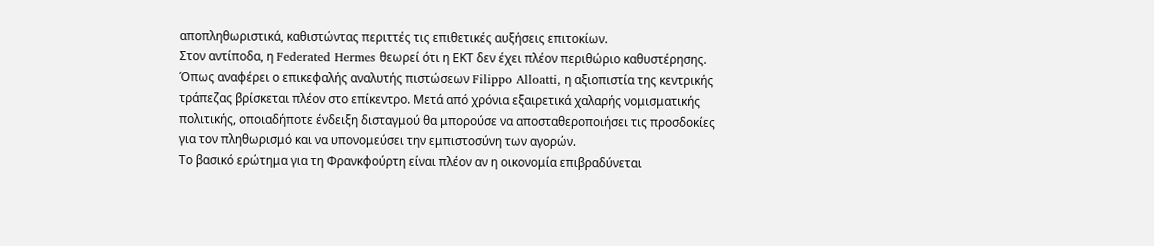αποπληθωριστικά, καθιστώντας περιττές τις επιθετικές αυξήσεις επιτοκίων.
Στον αντίποδα, η Federated Hermes θεωρεί ότι η ΕΚΤ δεν έχει πλέον περιθώριο καθυστέρησης. Όπως αναφέρει ο επικεφαλής αναλυτής πιστώσεων Filippo Alloatti, η αξιοπιστία της κεντρικής τράπεζας βρίσκεται πλέον στο επίκεντρο. Μετά από χρόνια εξαιρετικά χαλαρής νομισματικής πολιτικής, οποιαδήποτε ένδειξη δισταγμού θα μπορούσε να αποσταθεροποιήσει τις προσδοκίες για τον πληθωρισμό και να υπονομεύσει την εμπιστοσύνη των αγορών.
Το βασικό ερώτημα για τη Φρανκφούρτη είναι πλέον αν η οικονομία επιβραδύνεται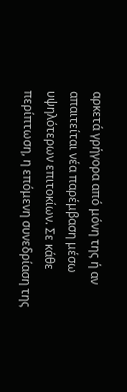αρκετά γρήγορα από μόνη της ή αν απαιτείται νέα παρέμβαση μέσω υψηλότερων επιτοκίων. Σε κάθε περίπτωση, η επόμενη συνεδρίαση της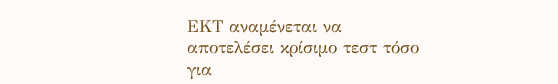ΕΚΤ αναμένεται να αποτελέσει κρίσιμο τεστ τόσο για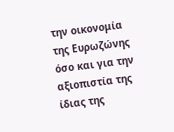την οικονομία της Ευρωζώνης όσο και για την αξιοπιστία της ίδιας της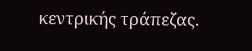κεντρικής τράπεζας.